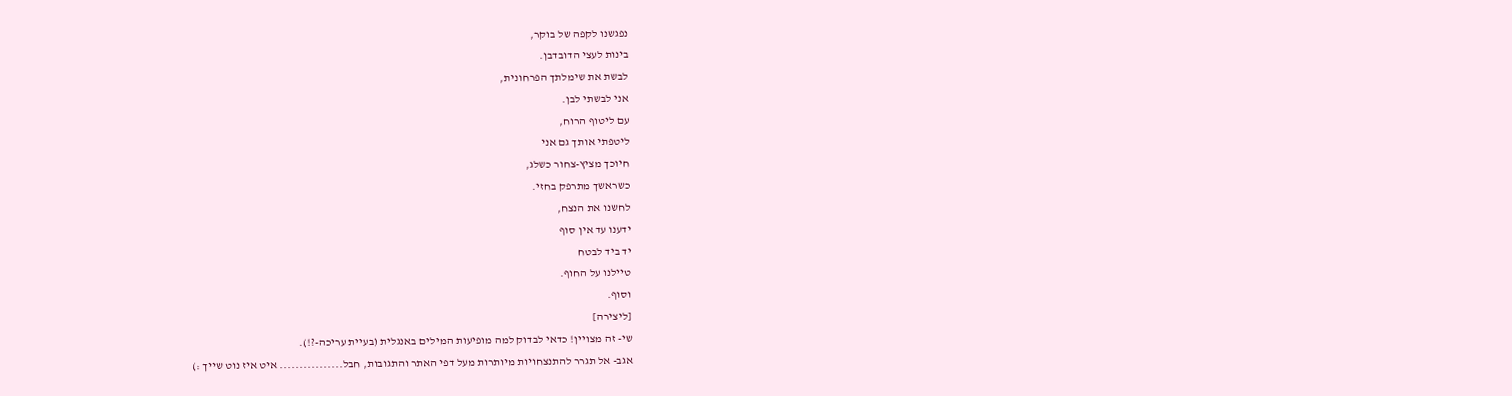נפגשנו לקפה של בוקר,
בינות לעצי הדובדבן.
לבשת את שימלתך הפרחונית,
אני לבשתי לבן.
עם ליטוף הרוח,
ליטפתי אותך גם אני
חיוכך מציץ-צחור כשלג,
כשראשך מתרפק בחזי.
לחשנו את הנצח,
ידענו עד אין סוף
יד ביד לבטח
טיילנו על החוף.
וסוף.
[ליצירה]
שי- זה מצויין! כדאי לבדוק למה מופיעות המילים באנגלית (בעיית עריכה-?!).
אגב- אל תגרר להתנצחויות מיותרות מעל דפי האתר והתגובות, חבל................ איט איז נוט שייך :)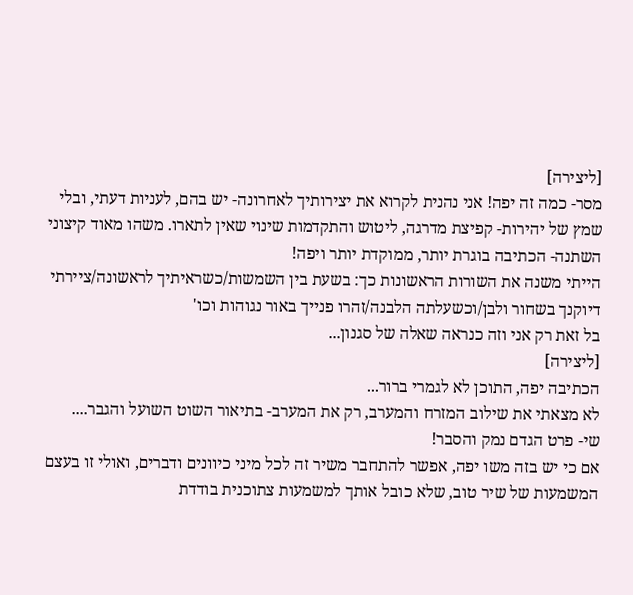[ליצירה]
מסר- כמה זה יפה! אני נהנית לקרוא את יצירותיך לאחרונה- יש בהם, לעניות דעתי, ובלי שמץ של יהירות- קפיצת מדרגה, ליטוש והתקדמות שינוי שאין לתארו. משהו מאוד קיצוני השתנה- הכתיבה בוגרת יותר, ממוקדת יותר ויפה!
הייתי משנה את השורות הראשונות כך: בשעת בין השמשות/כשראיתיך לראשונה/ציירתי דיוקנך בשחור ולבן/וכשעלתה הלבנה/זהרו פנייך באור נגוהות וכו'
בל זאת רק אני וזה כנראה שאלה של סגנון...
[ליצירה]
הכתיבה יפה, התוכן לא לגמרי ברור...
לא מצאתי את שילוב המזרח והמערב, רק את המערב- בתיאור השוט השועל והגבר....
שי- פרט הגדם נמק והסבר!
אם כי יש בזה משו יפה, אפשר להתחבר משיר זה לכל מיני כיוונים ודברים, ואולי זו בעצם המשמעות של שיר טוב, שלא כובל אותך למשמעות צתוכנית בודדת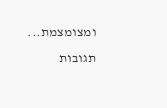ומצומצמת...
תגובות